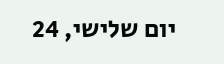יום שלישי, 24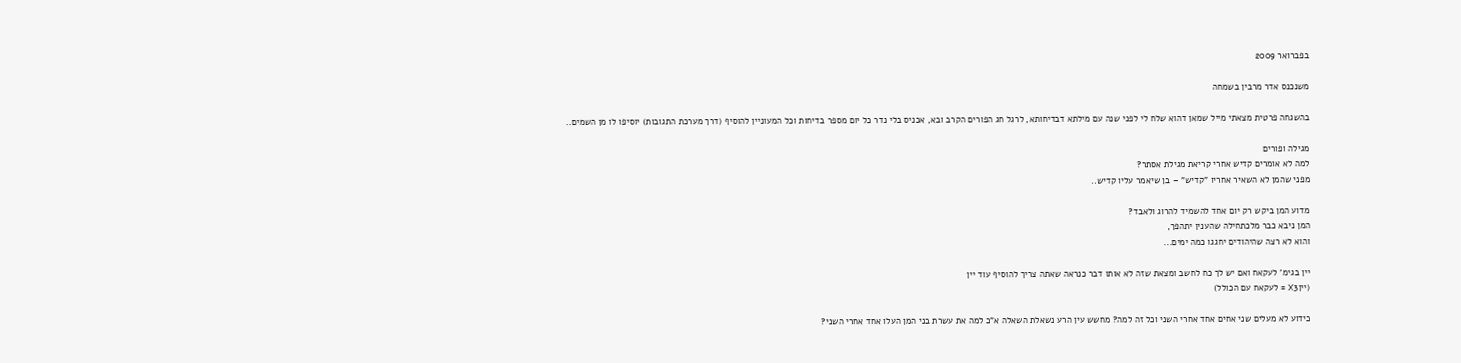בפברואר 2009

משנכנס אדר מרבין בשמחה

בהשגחה פרטית מצאתי מייל שמאן דהוא שלח לי לפני שנה עם מילתא דבדיחותא, לרגל חג הפורים הקרב ובא, אכניס בלי נדר כל יום מספר בדיחות וכל המעוניין להוסיף (דרך מערכת התגובות) יוסיפו לו מן השמים..

מגילה ופורים
למה לא אומרים קדיש אחרי קריאת מגילת אסתר?
מפני שהמן לא השאיר אחריו "קדיש" – בן שיאמר עליו קדיש..

מדוע המן ביקש רק יום אחד להשמיד להרוג ולאבד?
המן ניבא כבר מלכתחילה שהענין יתהפך,
והוא לא רצה שהיהודים יחגגו כמה ימים...

יין בגימ' לעקאח ואם יש לך כח לחשב ומצאת שזה לא אותו דבר כנראה שאתה צריך להוסיף עוד יין
(ייןX3 = לעקאח עם הכולל)

כידוע לא מעלים שני אחים אחד אחרי השני וכל זה למה? מחשש עין הרע נשאלת השאלה א"כ למה את עשרת בני המן העלו אחד אחרי השני?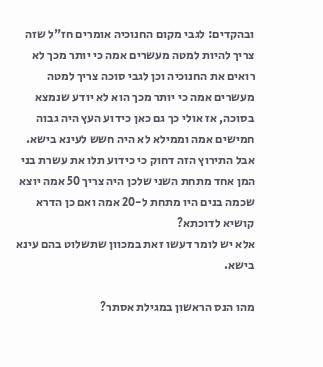ובהקדים: לגבי מקום החנוכיה אומרים חז"ל שזה צריך להיות למטה מעשרים אמה כי יותר מכך לא רואים את החנוכיה וכן לגבי סוכה צריך למטה מעשרים אמה כי יותר מכך הוא לא יודע שנמצא בסוכה, אז אולי כך גם כאן כידוע העץ היה גבוה חמישים אמה וממילא לא היה חשש לעינא בישא.
אבל התירוץ הזה דחוק כי כידוע תלו את עשרת בני המן אחד מתחת השני שלכן היה צריך 50 אמה יוצא שכמה בנים היו מתחת ל-20 אמה ואם כן הדרא קושיא לדוכתא?
אלא יש לומר דעשו זאת במכוון שתשלוט בהם עינא בישא.

מהו הנס הראשון במגילת אסתר?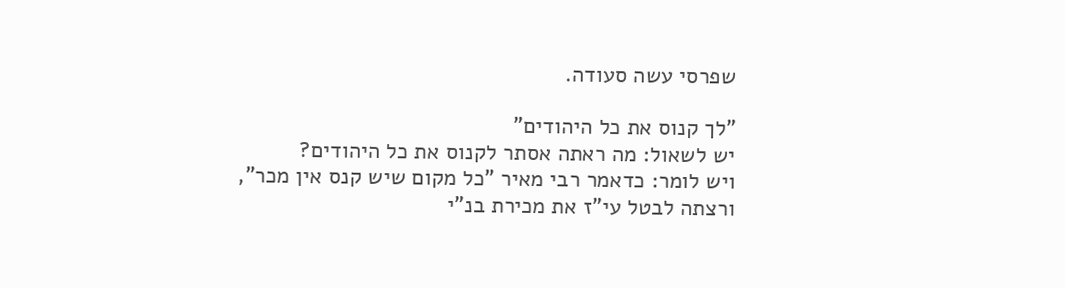שפרסי עשה סעודה.

"לך קנוס את כל היהודים"
יש לשאול: מה ראתה אסתר לקנוס את כל היהודים?
ויש לומר: כדאמר רבי מאיר "כל מקום שיש קנס אין מכר",
ורצתה לבטל עי"ז את מכירת בנ"י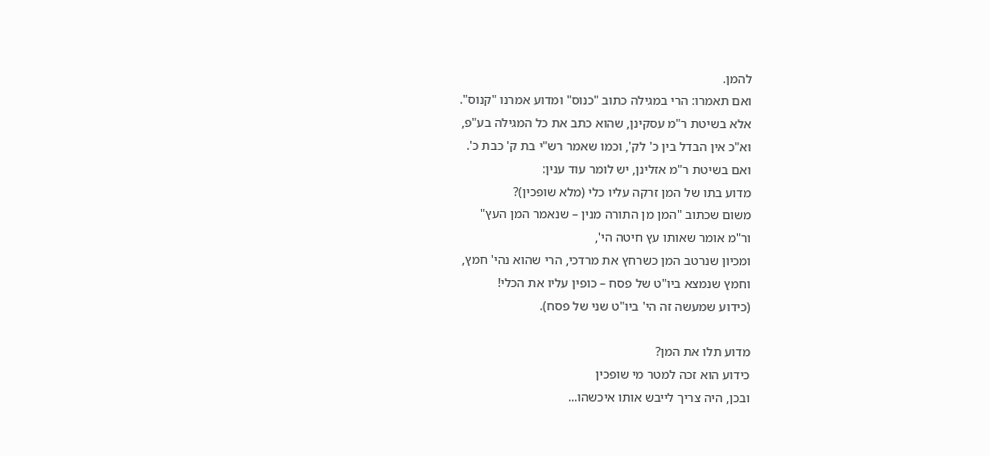להמן.
ואם תאמרו: הרי במגילה כתוב "כנוס" ומדוע אמרנו "קנוס".
אלא בשיטת ר"מ עסקינן, שהוא כתב את כל המגילה בע"פ,
וא"כ אין הבדל בין כ' לק', וכמו שאמר רש"י בת ק' כבת כ'.
ואם בשיטת ר"מ אזלינן, יש לומר עוד ענין:
מדוע בתו של המן זרקה עליו כלי (מלא שופכין)?
משום שכתוב "המן מן התורה מנין – שנאמר המן העץ"
ור"מ אומר שאותו עץ חיטה הי',
ומכיון שנרטב המן כשרחץ את מרדכי, הרי שהוא נהי' חמץ,
וחמץ שנמצא ביו"ט של פסח – כופין עליו את הכלי!
(כידוע שמעשה זה הי' ביו"ט שני של פסח).

מדוע תלו את המן?
כידוע הוא זכה למטר מי שופכין
ובכן, היה צריך לייבש אותו איכשהו...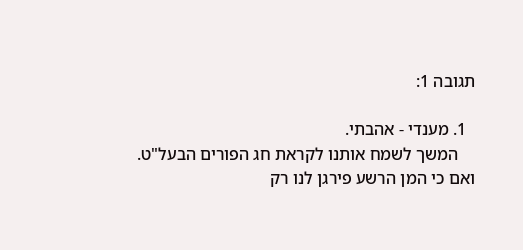תגובה 1:

  1. מענדי - אהבתי.
    המשך לשמח אותנו לקראת חג הפורים הבעל"ט. ואם כי המן הרשע פירגן לנו רק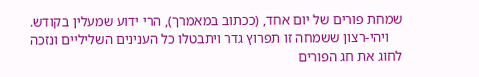שמחת פורים של יום אחד, (ככתוב במאמרך), הרי ידוע שמעלין בקודש.
    ויהי-רצון ששמחה זו תפרוץ גדר ויתבטלו כל הענינים השליליים ונזכה לחוג את חג הפורים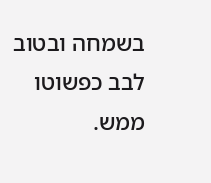בשמחה ובטוב לבב כפשוטו ממש.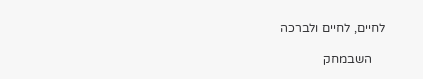לחיים, לחיים ולברכה

    השבמחק